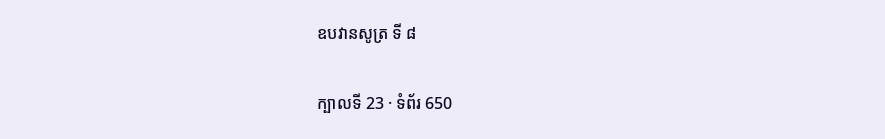ឧបវានសូត្រ ទី ៨

ក្បាលទី 23 · ទំព័រ 650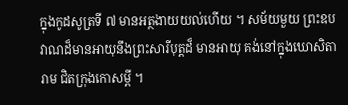ក្នុងកូដសូត្រទី ៧ មានអត្ថងាយយល់ហើយ ។ សម័យមួយ ព្រះឧបវាណដ៏មានអាយុនឹងព្រះសារីបុត្តដ៏ មានអាយុ គង់នៅក្នុងឃោសិតារាម ជិតក្រុងកោសម្ពី ។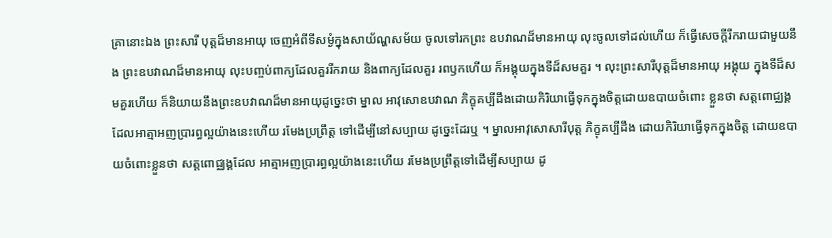គ្រានោះឯង ព្រះសារី បុត្តដ៏មានអាយុ ចេញអំពីទីសម្ងំក្នុងសាយ័ណ្ហសម័យ ចូលទៅរកព្រះ ឧបវាណដ៏មានអាយុ លុះចូលទៅដល់ហើយ ក៏ធ្វើសេចក្តីរីករាយជាមួយនឹង ព្រះឧបវាណដ៏មានអាយុ លុះបញ្ចប់ពាក្យដែលគួររីករាយ និងពាក្យដែលគួរ រពឫកហើយ ក៏អង្គុយក្នុងទីដ៏សមគួរ ។ លុះព្រះសារីបុត្តដ៏មានអាយុ អង្គុយ ក្នុងទីដ៏សមគួរហើយ ក៏និយាយនឹងព្រះឧបវាណដ៏មានអាយុដូច្នេះថា ម្នាល អាវុសោឧបវាណ ភិក្ខុគប្បីដឹងដោយកិរិយាធ្វើទុកក្នុងចិត្តដោយឧបាយចំពោះ ខ្លួនថា សត្តពោជ្ឈង្គដែលអាត្មាអញប្រារព្ធល្អយ៉ាងនេះហើយ រមែងប្រព្រឹត្ត ទៅដើម្បីនៅសប្បាយ ដូច្នេះដែរឬ ។ ម្នាលអាវុសោសារីបុត្ត ភិក្ខុគប្បីដឹង ដោយកិរិយាធ្វើទុកក្នុងចិត្ត ដោយឧបាយចំពោះខ្លួនថា សត្តពោជ្ឈង្គដែល អាត្មាអញប្រារព្ធល្អយ៉ាងនេះហើយ រមែងប្រព្រឹត្តទៅដើម្បីសប្បាយ ដូ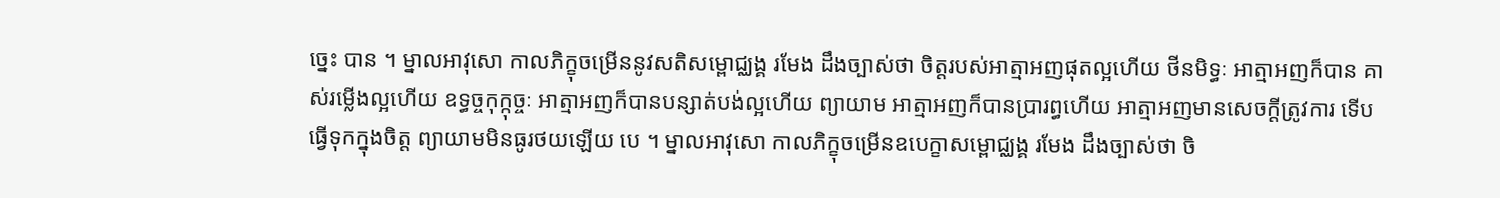ច្នេះ បាន ។ ម្នាលអាវុសោ កាលភិក្ខុចម្រើននូវសតិសម្ពោជ្ឈង្គ រមែង ដឹងច្បាស់ថា ចិត្តរបស់អាត្មាអញផុតល្អហើយ ថីនមិទ្ធៈ អាត្មាអញក៏បាន គាស់រម្លើងល្អហើយ ឧទ្ធច្ចកុក្កុច្ចៈ អាត្មាអញក៏បានបន្សាត់បង់ល្អហើយ ព្យាយាម អាត្មាអញក៏បានប្រារព្ធហើយ អាត្មាអញមានសេចក្តីត្រូវការ ទើប ធ្វើទុកក្នុងចិត្ត ព្យាយាមមិនធូរថយឡើយ បេ ។ ម្នាលអាវុសោ កាលភិក្ខុចម្រើនឧបេក្ខាសម្ពោជ្ឈង្គ រមែង ដឹងច្បាស់ថា ចិ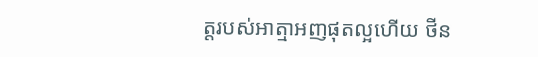ត្តរបស់អាត្មាអញផុតល្អហើយ ថីន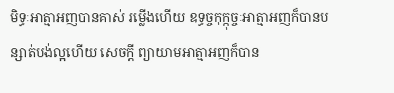មិទ្ធៈអាត្មាអញបានគាស់ រម្លើងហើយ ឧទ្ធច្ចកុក្កុច្ចៈអាត្មាអញក៏បានបន្សាត់បង់ល្អហើយ សេចក្តី ព្យាយាមអាត្មាអញក៏បាន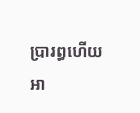ប្រារព្ធហើយ អា